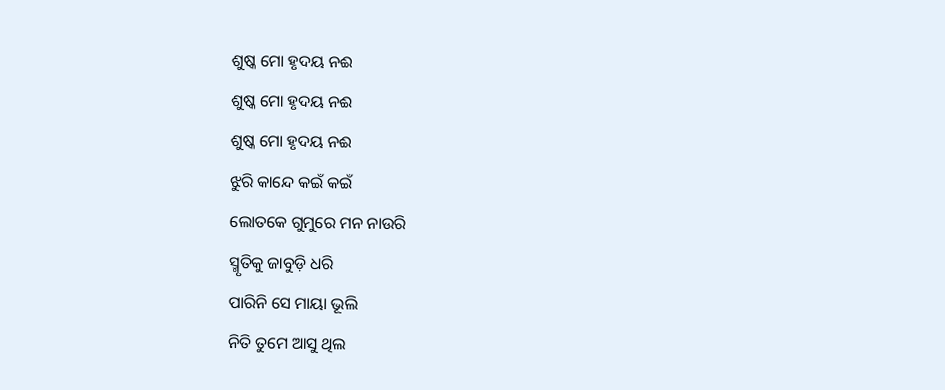ଶୁଷ୍କ ମୋ ହୃଦୟ ନଈ
ଶୁଷ୍କ ମୋ ହୃଦୟ ନଈ
ଶୁଷ୍କ ମୋ ହୃଦୟ ନଈ
ଝୁରି କାନ୍ଦେ କଇଁ କଇଁ
ଲୋତକେ ଗୁମୁରେ ମନ ନାଉରି
ସ୍ମୃତିକୁ ଜାବୁଡ଼ି ଧରି
ପାରିନି ସେ ମାୟା ଭୂଲି
ନିତି ତୁମେ ଆସୁ ଥିଲ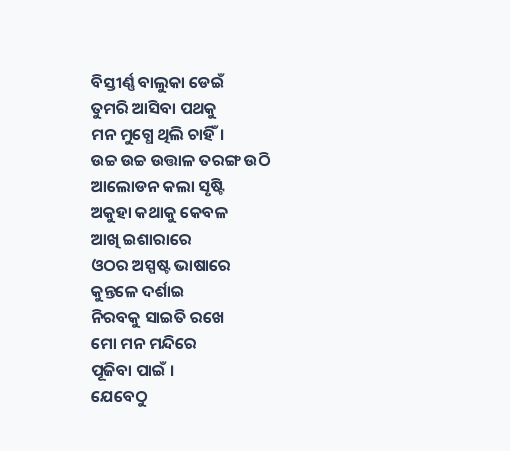ବିସ୍ତୀର୍ଣ୍ଣ ବାଲୁକା ଡେଇଁ
ତୁମରି ଆସିବା ପଥକୁ
ମନ ମୁଗ୍ଧେ ଥିଲି ଚାହିଁ।
ଉଚ୍ଚ ଉଚ୍ଚ ଉତ୍ତାଳ ତରଙ୍ଗ ଉଠି
ଆଲୋଡନ କଲା ସୃଷ୍ଟି
ଅକୁହା କଥାକୁ କେବଳ
ଆଖି ଇଶାରାରେ
ଓଠର ଅସ୍ପଷ୍ଟ ଭାଷାରେ
କୁନ୍ତଳେ ଦର୍ଶାଇ
ନିରବକୁ ସାଇତି ରଖେ
ମୋ ମନ ମନ୍ଦିରେ
ପୂଜିବା ପାଇଁ ।
ଯେବେଠୁ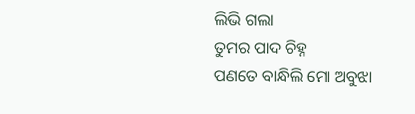ଲିଭି ଗଲା
ତୁମର ପାଦ ଚିହ୍ନ
ପଣତେ ବାନ୍ଧିଲି ମୋ ଅବୁଝା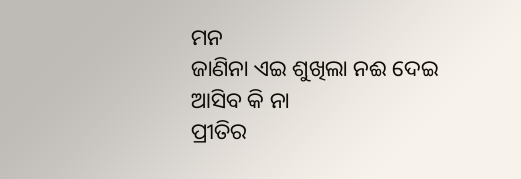ମନ
ଜାଣିନା ଏଇ ଶୁଖିଲା ନଈ ଦେଇ
ଆସିବ କି ନା
ପ୍ରୀତିର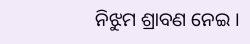ନିଝୁମ ଶ୍ରାବଣ ନେଇ ।